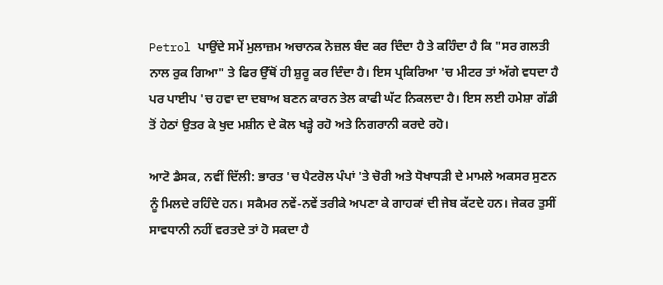Petrol ਪਾਉਂਦੇ ਸਮੇਂ ਮੁਲਾਜ਼ਮ ਅਚਾਨਕ ਨੋਜ਼ਲ ਬੰਦ ਕਰ ਦਿੰਦਾ ਹੈ ਤੇ ਕਹਿੰਦਾ ਹੈ ਕਿ "ਸਰ ਗਲਤੀ ਨਾਲ ਰੁਕ ਗਿਆ" ਤੇ ਫਿਰ ਉੱਥੋਂ ਹੀ ਸ਼ੁਰੂ ਕਰ ਦਿੰਦਾ ਹੈ। ਇਸ ਪ੍ਰਕਿਰਿਆ 'ਚ ਮੀਟਰ ਤਾਂ ਅੱਗੇ ਵਧਦਾ ਹੈ ਪਰ ਪਾਈਪ 'ਚ ਹਵਾ ਦਾ ਦਬਾਅ ਬਣਨ ਕਾਰਨ ਤੇਲ ਕਾਫੀ ਘੱਟ ਨਿਕਲਦਾ ਹੈ। ਇਸ ਲਈ ਹਮੇਸ਼ਾ ਗੱਡੀ ਤੋਂ ਹੇਠਾਂ ਉਤਰ ਕੇ ਖੁਦ ਮਸ਼ੀਨ ਦੇ ਕੋਲ ਖੜ੍ਹੇ ਰਹੋ ਅਤੇ ਨਿਗਰਾਨੀ ਕਰਦੇ ਰਹੋ।

ਆਟੋ ਡੈਸਕ, ਨਵੀਂ ਦਿੱਲੀ: ਭਾਰਤ 'ਚ ਪੈਟਰੋਲ ਪੰਪਾਂ 'ਤੇ ਚੋਰੀ ਅਤੇ ਧੋਖਾਧੜੀ ਦੇ ਮਾਮਲੇ ਅਕਸਰ ਸੁਣਨ ਨੂੰ ਮਿਲਦੇ ਰਹਿੰਦੇ ਹਨ। ਸਕੈਮਰ ਨਵੇਂ-ਨਵੇਂ ਤਰੀਕੇ ਅਪਣਾ ਕੇ ਗਾਹਕਾਂ ਦੀ ਜੇਬ ਕੱਟਦੇ ਹਨ। ਜੇਕਰ ਤੁਸੀਂ ਸਾਵਧਾਨੀ ਨਹੀਂ ਵਰਤਦੇ ਤਾਂ ਹੋ ਸਕਦਾ ਹੈ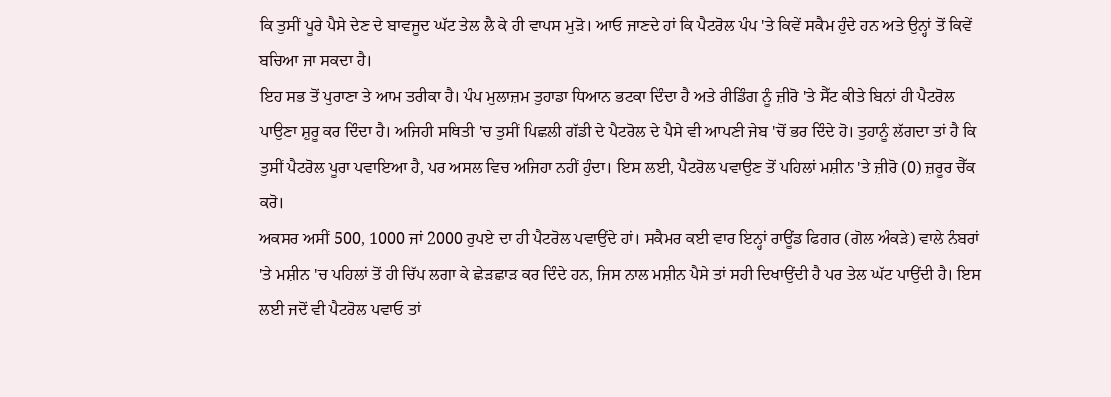ਕਿ ਤੁਸੀਂ ਪੂਰੇ ਪੈਸੇ ਦੇਣ ਦੇ ਬਾਵਜੂਦ ਘੱਟ ਤੇਲ ਲੈ ਕੇ ਹੀ ਵਾਪਸ ਮੁੜੋ। ਆਓ ਜਾਣਦੇ ਹਾਂ ਕਿ ਪੈਟਰੋਲ ਪੰਪ 'ਤੇ ਕਿਵੇਂ ਸਕੈਮ ਹੁੰਦੇ ਹਨ ਅਤੇ ਉਨ੍ਹਾਂ ਤੋਂ ਕਿਵੇਂ ਬਚਿਆ ਜਾ ਸਕਦਾ ਹੈ।
ਇਹ ਸਭ ਤੋਂ ਪੁਰਾਣਾ ਤੇ ਆਮ ਤਰੀਕਾ ਹੈ। ਪੰਪ ਮੁਲਾਜ਼ਮ ਤੁਹਾਡਾ ਧਿਆਨ ਭਟਕਾ ਦਿੰਦਾ ਹੈ ਅਤੇ ਰੀਡਿੰਗ ਨੂੰ ਜ਼ੀਰੋ 'ਤੇ ਸੈੱਟ ਕੀਤੇ ਬਿਨਾਂ ਹੀ ਪੈਟਰੋਲ ਪਾਉਣਾ ਸ਼ੁਰੂ ਕਰ ਦਿੰਦਾ ਹੈ। ਅਜਿਹੀ ਸਥਿਤੀ 'ਚ ਤੁਸੀਂ ਪਿਛਲੀ ਗੱਡੀ ਦੇ ਪੈਟਰੋਲ ਦੇ ਪੈਸੇ ਵੀ ਆਪਣੀ ਜੇਬ 'ਚੋਂ ਭਰ ਦਿੰਦੇ ਹੋ। ਤੁਹਾਨੂੰ ਲੱਗਦਾ ਤਾਂ ਹੈ ਕਿ ਤੁਸੀਂ ਪੈਟਰੋਲ ਪੂਰਾ ਪਵਾਇਆ ਹੈ, ਪਰ ਅਸਲ ਵਿਚ ਅਜਿਹਾ ਨਹੀਂ ਹੁੰਦਾ। ਇਸ ਲਈ, ਪੈਟਰੋਲ ਪਵਾਉਣ ਤੋਂ ਪਹਿਲਾਂ ਮਸ਼ੀਨ 'ਤੇ ਜ਼ੀਰੋ (0) ਜ਼ਰੂਰ ਚੈੱਕ ਕਰੋ।
ਅਕਸਰ ਅਸੀਂ 500, 1000 ਜਾਂ 2000 ਰੁਪਏ ਦਾ ਹੀ ਪੈਟਰੋਲ ਪਵਾਉਂਦੇ ਹਾਂ। ਸਕੈਮਰ ਕਈ ਵਾਰ ਇਨ੍ਹਾਂ ਰਾਊਂਡ ਫਿਗਰ (ਗੋਲ ਅੰਕੜੇ) ਵਾਲੇ ਨੰਬਰਾਂ 'ਤੇ ਮਸ਼ੀਨ 'ਚ ਪਹਿਲਾਂ ਤੋਂ ਹੀ ਚਿੱਪ ਲਗਾ ਕੇ ਛੇੜਛਾੜ ਕਰ ਦਿੰਦੇ ਹਨ, ਜਿਸ ਨਾਲ ਮਸ਼ੀਨ ਪੈਸੇ ਤਾਂ ਸਹੀ ਦਿਖਾਉਂਦੀ ਹੈ ਪਰ ਤੇਲ ਘੱਟ ਪਾਉਂਦੀ ਹੈ। ਇਸ ਲਈ ਜਦੋਂ ਵੀ ਪੈਟਰੋਲ ਪਵਾਓ ਤਾਂ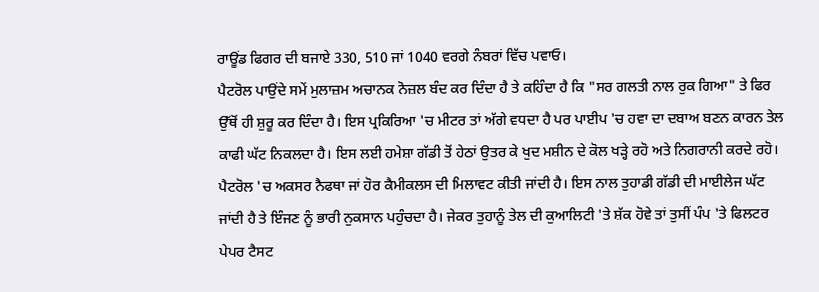ਰਾਊਂਡ ਫਿਗਰ ਦੀ ਬਜਾਏ 330, 510 ਜਾਂ 1040 ਵਰਗੇ ਨੰਬਰਾਂ ਵਿੱਚ ਪਵਾਓ।
ਪੈਟਰੋਲ ਪਾਉਂਦੇ ਸਮੇਂ ਮੁਲਾਜ਼ਮ ਅਚਾਨਕ ਨੋਜ਼ਲ ਬੰਦ ਕਰ ਦਿੰਦਾ ਹੈ ਤੇ ਕਹਿੰਦਾ ਹੈ ਕਿ "ਸਰ ਗਲਤੀ ਨਾਲ ਰੁਕ ਗਿਆ" ਤੇ ਫਿਰ ਉੱਥੋਂ ਹੀ ਸ਼ੁਰੂ ਕਰ ਦਿੰਦਾ ਹੈ। ਇਸ ਪ੍ਰਕਿਰਿਆ 'ਚ ਮੀਟਰ ਤਾਂ ਅੱਗੇ ਵਧਦਾ ਹੈ ਪਰ ਪਾਈਪ 'ਚ ਹਵਾ ਦਾ ਦਬਾਅ ਬਣਨ ਕਾਰਨ ਤੇਲ ਕਾਫੀ ਘੱਟ ਨਿਕਲਦਾ ਹੈ। ਇਸ ਲਈ ਹਮੇਸ਼ਾ ਗੱਡੀ ਤੋਂ ਹੇਠਾਂ ਉਤਰ ਕੇ ਖੁਦ ਮਸ਼ੀਨ ਦੇ ਕੋਲ ਖੜ੍ਹੇ ਰਹੋ ਅਤੇ ਨਿਗਰਾਨੀ ਕਰਦੇ ਰਹੋ।
ਪੈਟਰੋਲ 'ਚ ਅਕਸਰ ਨੈਫਥਾ ਜਾਂ ਹੋਰ ਕੈਮੀਕਲਸ ਦੀ ਮਿਲਾਵਟ ਕੀਤੀ ਜਾਂਦੀ ਹੈ। ਇਸ ਨਾਲ ਤੁਹਾਡੀ ਗੱਡੀ ਦੀ ਮਾਈਲੇਜ ਘੱਟ ਜਾਂਦੀ ਹੈ ਤੇ ਇੰਜਣ ਨੂੰ ਭਾਰੀ ਨੁਕਸਾਨ ਪਹੁੰਚਦਾ ਹੈ। ਜੇਕਰ ਤੁਹਾਨੂੰ ਤੇਲ ਦੀ ਕੁਆਲਿਟੀ 'ਤੇ ਸ਼ੱਕ ਹੋਵੇ ਤਾਂ ਤੁਸੀਂ ਪੰਪ 'ਤੇ ਫਿਲਟਰ ਪੇਪਰ ਟੈਸਟ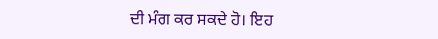ਦੀ ਮੰਗ ਕਰ ਸਕਦੇ ਹੋ। ਇਹ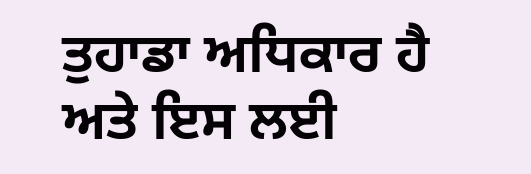ਤੁਹਾਡਾ ਅਧਿਕਾਰ ਹੈ ਅਤੇ ਇਸ ਲਈ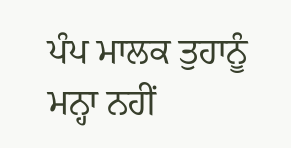ਪੰਪ ਮਾਲਕ ਤੁਹਾਨੂੰ ਮਨ੍ਹਾ ਨਹੀਂ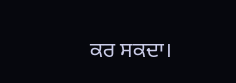ਕਰ ਸਕਦਾ।